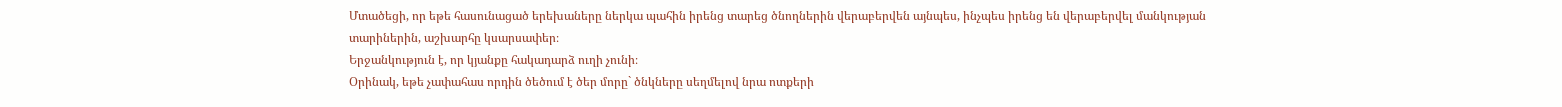Մտածեցի, որ եթե հասունացած երեխաները ներկա պահին իրենց տարեց ծնողներին վերաբերվեն այնպես, ինչպես իրենց են վերաբերվել մանկության տարիներին, աշխարհը կսարսափեր։
Երջանկություն է, որ կյանքը հակադարձ ուղի չունի։
Օրինակ, եթե չափահաս որդին ծեծում է ծեր մորը` ծնկները սեղմելով նրա ոտքերի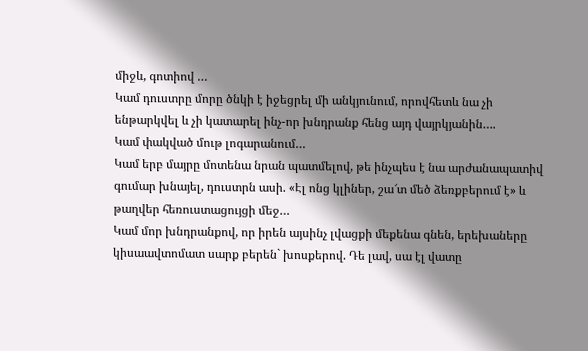միջև, գոտիով …
Կամ դուստրը մորը ծնկի է իջեցրել մի անկյունում, որովհետև նա չի ենթարկվել և չի կատարել ինչ-որ խնդրանք հենց այդ վայրկյանին….
Կամ փակված մութ լոգարանում…
Կամ երբ մայրը մոտենա նրան պատմելով, թե ինչպես է նա արժանապատիվ գումար խնայել, դուստրն ասի. «Էլ ոնց կլիներ, շա՜տ մեծ ձեռքբերում է» և թաղվեր հեռուստացույցի մեջ…
Կամ մոր խնդրանքով, որ իրեն այսինչ լվացքի մեքենա գնեն, երեխաները կիսաավտոմատ սարք բերեն` խոսքերով. Դե լավ, սա էլ վատը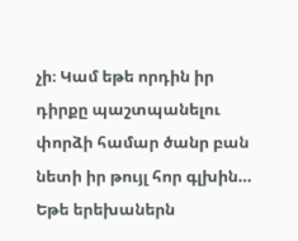չի։ Կամ եթե որդին իր դիրքը պաշտպանելու փորձի համար ծանր բան նետի իր թույլ հոր գլխին…
Եթե երեխաներն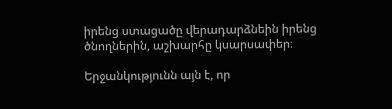իրենց ստացածը վերադարձնեին իրենց ծնողներին, աշխարհը կսարսափեր։

Երջանկությունն այն է, որ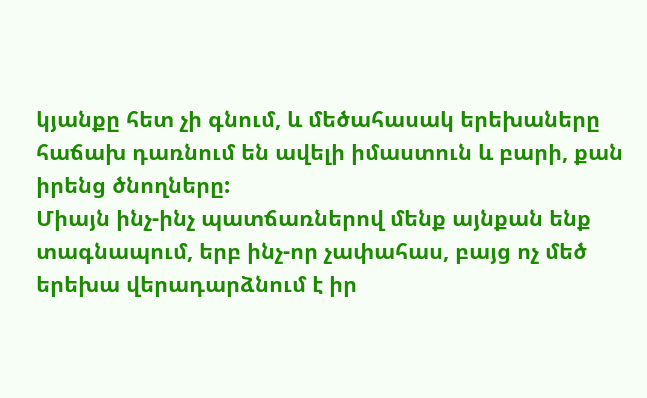կյանքը հետ չի գնում, և մեծահասակ երեխաները հաճախ դառնում են ավելի իմաստուն և բարի, քան իրենց ծնողները:
Միայն ինչ-ինչ պատճառներով մենք այնքան ենք տագնապում, երբ ինչ-որ չափահաս, բայց ոչ մեծ երեխա վերադարձնում է իր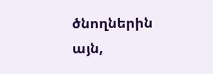ծնողներին այն,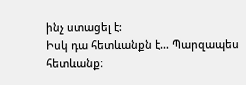ինչ ստացել է:
Իսկ դա հետևանքն է… Պարզապես հետևանք։